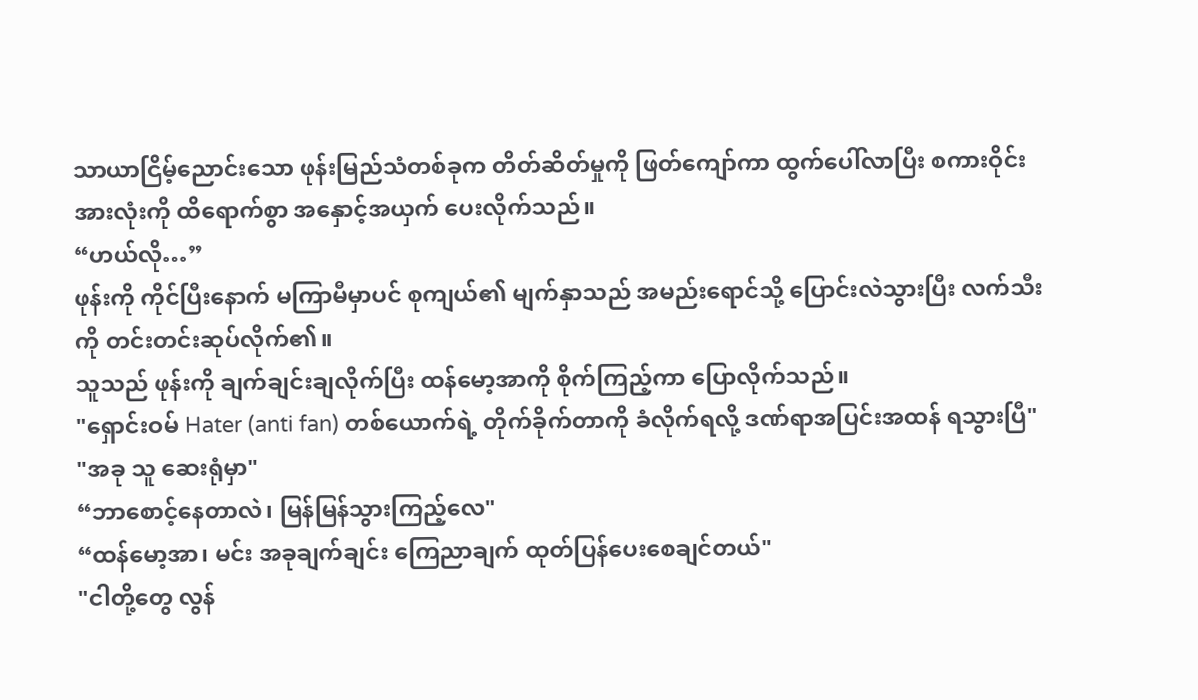သာယာငြိမ့်ညောင်းသော ဖုန်းမြည်သံတစ်ခုက တိတ်ဆိတ်မှုကို ဖြတ်ကျော်ကာ ထွက်ပေါ်လာပြီး စကားဝိုင်းအားလုံးကို ထိရောက်စွာ အနှောင့်အယှက် ပေးလိုက်သည်။
“ဟယ်လို…”
ဖုန်းကို ကိုင်ပြီးနောက် မကြာမီမှာပင် စုကျယ်၏ မျက်နှာသည် အမည်းရောင်သို့ ပြောင်းလဲသွားပြီး လက်သီးကို တင်းတင်းဆုပ်လိုက်၏။
သူသည် ဖုန်းကို ချက်ချင်းချလိုက်ပြီး ထန်မော့အာကို စိုက်ကြည့်ကာ ပြောလိုက်သည်။
"ရှောင်းဝမ် Hater (anti fan) တစ်ယောက်ရဲ့ တိုက်ခိုက်တာကို ခံလိုက်ရလို့ ဒဏ်ရာအပြင်းအထန် ရသွားပြီ"
"အခု သူ ဆေးရုံမှာ"
“ဘာစောင့်နေတာလဲ၊ မြန်မြန်သွားကြည့်လေ"
“ထန်မော့အာ၊ မင်း အခုချက်ချင်း ကြေညာချက် ထုတ်ပြန်ပေးစေချင်တယ်"
"ငါတို့တွေ လွန်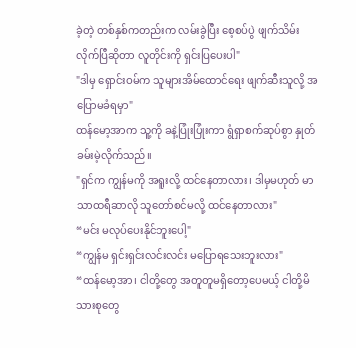ခဲ့တဲ့ တစ်နှစ်ကတည်းက လမ်းခွဲပြီး စေ့စပ်ပွဲ ဖျက်သိမ်းလိုက်ပြီဆိုတာ လူတိုင်းကို ရှင်းပြပေးပါ"
"ဒါမှ ရှောင်းဝမ်က သူများအိမ်ထောင်ရေး ဖျက်ဆီးသူလို့ အပြောမခံရမှာ"
ထန်မော့အာက သူ့ကို ခနဲ့ပြုံးပြုံးကာ ရွံရှာစက်ဆုပ်စွာ နှုတ်ခမ်းမဲ့လိုက်သည်။
"ရှင်က ကျွန်မကို အရူးလို့ ထင်နေတာလား၊ ဒါမှမဟုတ် မာသာထရီဆာလို သူတော်စင်မလို့ ထင်နေတာလား"
“မင်း မလုပ်ပေးနိုင်ဘူးပေါ့"
“ကျွန်မ ရှင်းရှင်းလင်းလင်း မပြောရသေးဘူးလား"
“ထန်မော့အာ၊ ငါတို့တွေ အတူတူမရှိတော့ပေမယ့် ငါတို့မိသားစုတွေ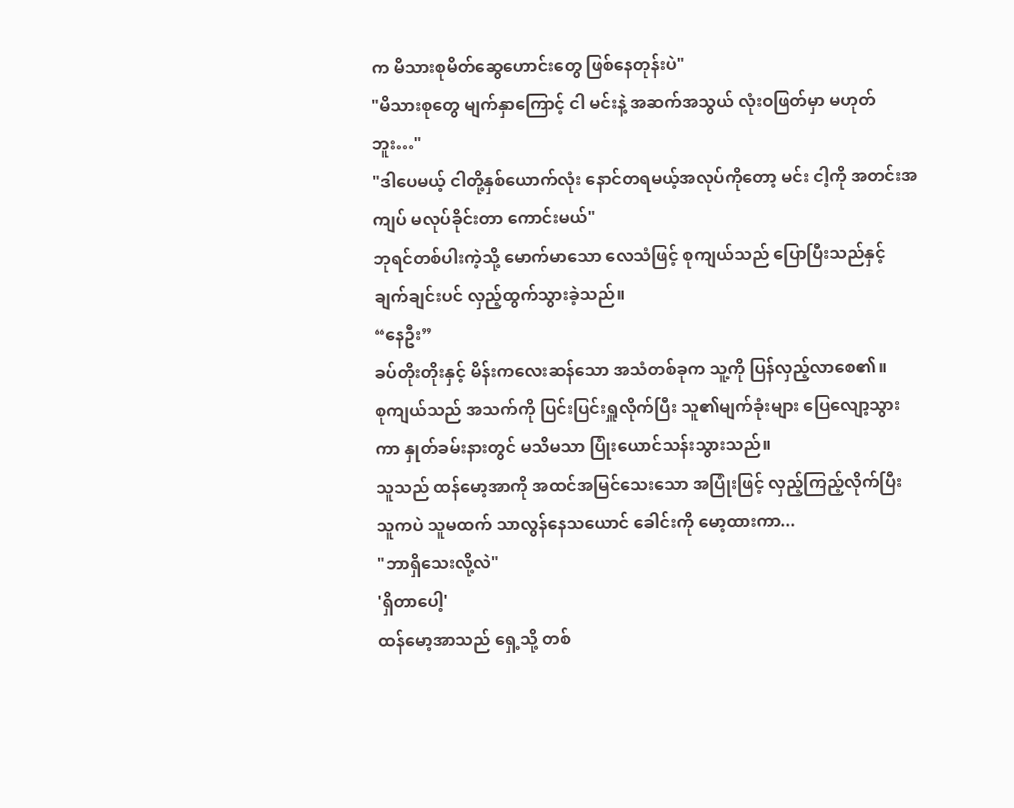က မိသားစုမိတ်ဆွေဟောင်းတွေ ဖြစ်နေတုန်းပဲ"
"မိသားစုတွေ မျက်နှာကြောင့် ငါ မင်းနဲ့ အဆက်အသွယ် လုံးဝဖြတ်မှာ မဟုတ်ဘူး…"
"ဒါပေမယ့် ငါတို့နှစ်ယောက်လုံး နောင်တရမယ့်အလုပ်ကိုတော့ မင်း ငါ့ကို အတင်းအကျပ် မလုပ်ခိုင်းတာ ကောင်းမယ်"
ဘုရင်တစ်ပါးကဲ့သို့ မောက်မာသော လေသံဖြင့် စုကျယ်သည် ပြောပြီးသည်နှင့် ချက်ချင်းပင် လှည့်ထွက်သွားခဲ့သည်။
“နေဦး”
ခပ်တိုးတိုးနှင့် မိန်းကလေးဆန်သော အသံတစ်ခုက သူ့ကို ပြန်လှည့်လာစေ၏။
စုကျယ်သည် အသက်ကို ပြင်းပြင်းရှူလိုက်ပြီး သူ၏မျက်ခုံးများ ပြေလျော့သွားကာ နှုတ်ခမ်းနားတွင် မသိမသာ ပြုံးယောင်သန်းသွားသည်။
သူသည် ထန်မော့အာကို အထင်အမြင်သေးသော အပြုံးဖြင့် လှည့်ကြည့်လိုက်ပြီး သူကပဲ သူမထက် သာလွန်နေသယောင် ခေါင်းကို မော့ထားကာ...
"ဘာရှိသေးလို့လဲ"
'ရှိတာပေါ့'
ထန်မော့အာသည် ရှေ့သို့ တစ်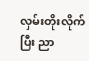လှမ်းတိုးလိုက်ပြီး ညာ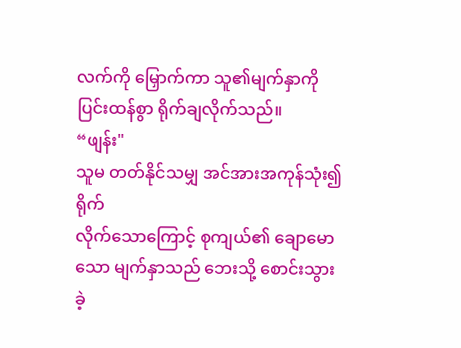လက်ကို မြှောက်ကာ သူ၏မျက်နှာကို ပြင်းထန်စွာ ရိုက်ချလိုက်သည်။
“ဖျန်း"
သူမ တတ်နိုင်သမျှ အင်အားအကုန်သုံး၍ ရိုက်
လိုက်သောကြောင့် စုကျယ်၏ ချောမောသော မျက်နှာသည် ဘေးသို့ စောင်းသွားခဲ့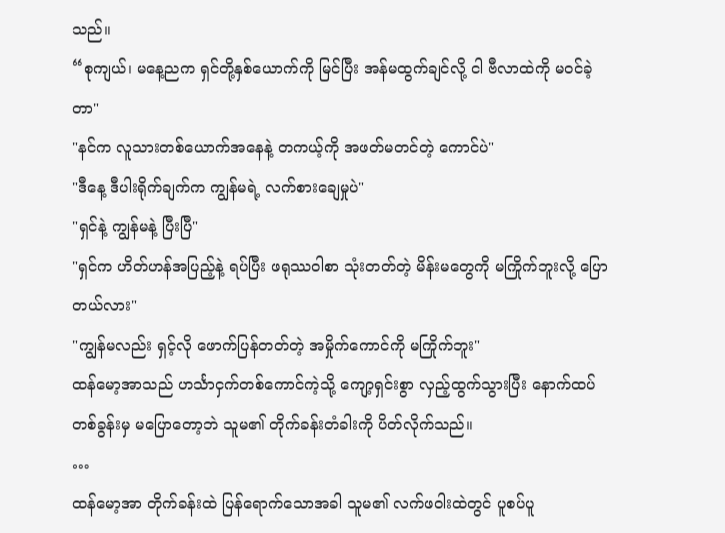သည်။
“စုကျယ်၊ မနေ့ညက ရှင်တို့နှစ်ယောက်ကို မြင်ပြီး အန်မထွက်ချင်လို့ ငါ ဗီလာထဲကို မဝင်ခဲ့တာ"
"နင်က လူသားတစ်ယောက်အနေနဲ့ တကယ့်ကို အဖတ်မတင်တဲ့ ကောင်ပဲ"
"ဒီနေ့ ဒီပါးရိုက်ချက်က ကျွန်မရဲ့ လက်စားချေမှုပဲ"
"ရှင်နဲ့ ကျွန်မနဲ့ ပြီးပြီ"
"ရှင်က ဟိတ်ဟန်အပြည့်နဲ့ ရပ်ပြီး ဖရုဿဝါစာ သုံးတတ်တဲ့ မိန်းမတွေကို မကြိုက်ဘူးလို့ ပြောတယ်လား"
"ကျွန်မလည်း ရှင့်လို ဖောက်ပြန်တတ်တဲ့ အမှိုက်ကောင်ကို မကြိုက်ဘူး"
ထန်မော့အာသည် ဟင်္သာငှက်တစ်ကောင်ကဲ့သို့ ကျော့ရှင်းစွာ လှည့်ထွက်သွားပြီး နောက်ထပ်တစ်ခွန်းမှ မပြောတော့ဘဲ သူမ၏ တိုက်ခန်းတံခါးကို ပိတ်လိုက်သည်။
…
ထန်မော့အာ တိုက်ခန်းထဲ ပြန်ရောက်သောအခါ သူမ၏ လက်ဖဝါးထဲတွင် ပူစပ်ပူ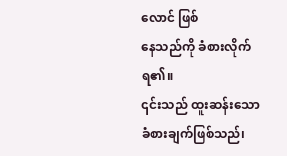လောင် ဖြစ်
နေသည်ကို ခံစားလိုက်ရ၏။
၎င်းသည် ထူးဆန်းသော ခံစားချက်ဖြစ်သည်၊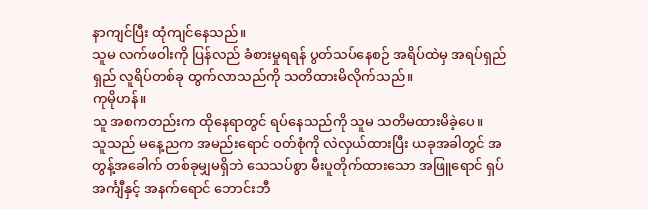နာကျင်ပြီး ထုံကျင်နေသည်။
သူမ လက်ဖဝါးကို ပြန်လည် ခံစားမှုရရန် ပွတ်သပ်နေစဉ် အရိပ်ထဲမှ အရပ်ရှည်ရှည် လူရိပ်တစ်ခု ထွက်လာသည်ကို သတိထားမိလိုက်သည်။
ကုမိုဟန်။
သူ အစကတည်းက ထိုနေရာတွင် ရပ်နေသည်ကို သူမ သတိမထားမိခဲ့ပေ။
သူသည် မနေ့ညက အမည်းရောင် ဝတ်စုံကို လဲလှယ်ထားပြီး ယခုအခါတွင် အတွန့်အခေါက် တစ်ခုမျှမရှိဘဲ သေသပ်စွာ မီးပူတိုက်ထားသော အဖြူရောင် ရှပ်အင်္ကျီနှင့် အနက်ရောင် ဘောင်းဘီ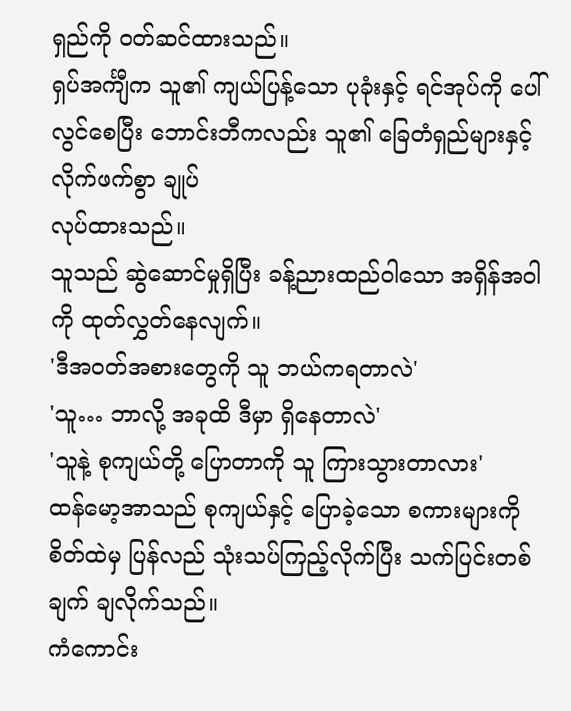ရှည်ကို ဝတ်ဆင်ထားသည်။
ရှပ်အင်္ကျီက သူ၏ ကျယ်ပြန့်သော ပုခုံးနှင့် ရင်အုပ်ကို ပေါ်လွင်စေပြီး ဘောင်းဘီကလည်း သူ၏ ခြေတံရှည်များနှင့် လိုက်ဖက်စွာ ချုပ်
လုပ်ထားသည်။
သူသည် ဆွဲဆောင်မှုရှိပြီး ခန့်ညားထည်ဝါသော အရှိန်အဝါကို ထုတ်လွှတ်နေလျက်။
'ဒီအဝတ်အစားတွေကို သူ ဘယ်ကရတာလဲ'
'သူ… ဘာလို့ အခုထိ ဒီမှာ ရှိနေတာလဲ'
'သူနဲ့ စုကျယ်တို့ ပြောတာကို သူ ကြားသွားတာလား'
ထန်မော့အာသည် စုကျယ်နှင့် ပြောခဲ့သော စကားများကို စိတ်ထဲမှ ပြန်လည် သုံးသပ်ကြည့်လိုက်ပြီး သက်ပြင်းတစ်ချက် ချလိုက်သည်။
ကံကောင်း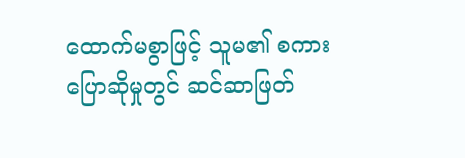ထောက်မစွာဖြင့် သူမ၏ စကားပြောဆိုမှုတွင် ဆင်ဆာဖြတ်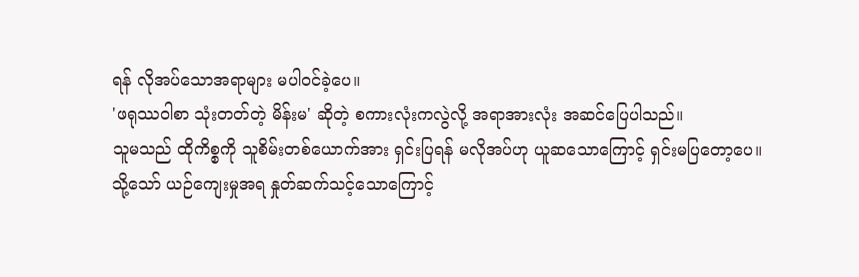ရန် လိုအပ်သောအရာများ မပါဝင်ခဲ့ပေ။
'ဖရုဿဝါစာ သုံးတတ်တဲ့ မိန်းမ' ဆိုတဲ့ စကားလုံးကလွဲလို့ အရာအားလုံး အဆင်ပြေပါသည်။
သူမသည် ထိုကိစ္စကို သူစိမ်းတစ်ယောက်အား ရှင်းပြရန် မလိုအပ်ဟု ယူဆသောကြောင့် ရှင်းမပြတော့ပေ။
သို့သော် ယဉ်ကျေးမှုအရ နှုတ်ဆက်သင့်သောကြောင့်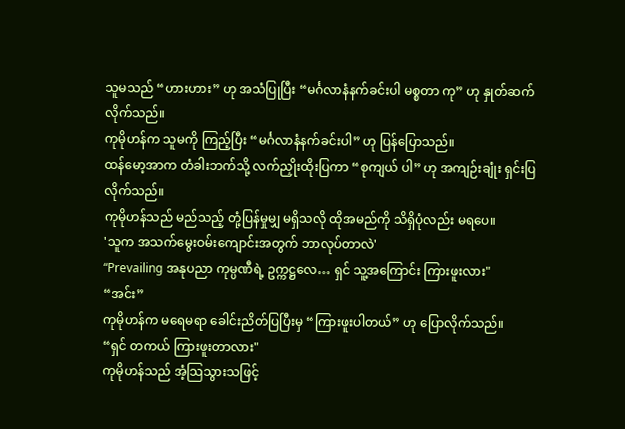သူမသည် “ဟားဟား” ဟု အသံပြုပြီး “မင်္ဂလာနံနက်ခင်းပါ မစ္စတာ ကု” ဟု နှုတ်ဆက်လိုက်သည်။
ကုမိုဟန်က သူမကို ကြည့်ပြီး “မင်္ဂလာနံနက်ခင်းပါ” ဟု ပြန်ပြောသည်။
ထန်မော့အာက တံခါးဘက်သို့ လက်ညှိုးထိုးပြကာ “စုကျယ် ပါ” ဟု အကျဉ်းချုံး ရှင်းပြလိုက်သည်။
ကုမိုဟန်သည် မည်သည့် တုံ့ပြန်မှုမျှ မရှိသလို ထိုအမည်ကို သိရှိပုံလည်း မရပေ။
'သူက အသက်မွေးဝမ်းကျောင်းအတွက် ဘာလုပ်တာလဲ'
“Prevailing အနုပညာ ကုမ္ပဏီရဲ့ ဥက္ကဋ္ဌလေ… ရှင် သူ့အကြောင်း ကြားဖူးလား"
“အင်း”
ကုမိုဟန်က မရေမရာ ခေါင်းညိတ်ပြပြီးမှ “ကြားဖူးပါတယ်” ဟု ပြောလိုက်သည်။
“ရှင် တကယ် ကြားဖူးတာလား"
ကုမိုဟန်သည် အံ့သြသွားသဖြင့်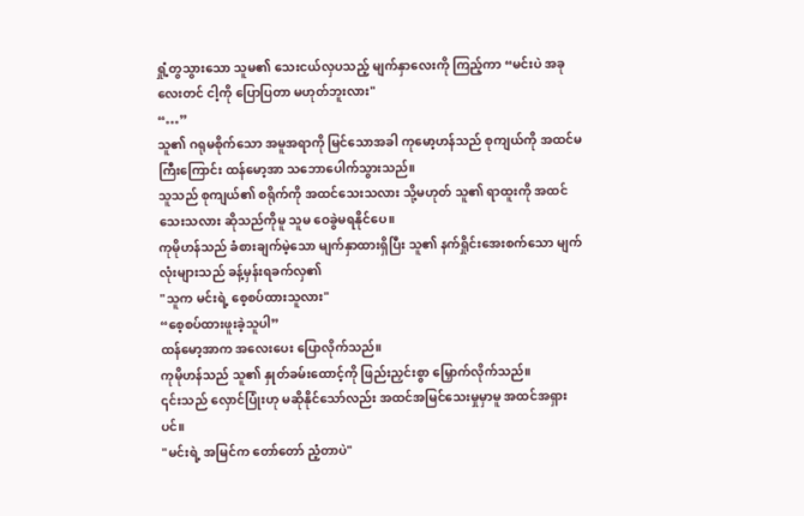ရှုံ့တွသွားသော သူမ၏ သေးငယ်လှပသည့် မျက်နှာလေးကို ကြည့်ကာ “မင်းပဲ အခုလေးတင် ငါ့ကို ပြောပြတာ မဟုတ်ဘူးလား"
“…”
သူ၏ ဂရုမစိုက်သော အမူအရာကို မြင်သောအခါ ကုမော့ဟန်သည် စုကျယ်ကို အထင်မကြီးကြောင်း ထန်မော့အာ သဘောပေါက်သွားသည်။
သူသည် စုကျယ်၏ စရိုက်ကို အထင်သေးသလား သို့မဟုတ် သူ၏ ရာထူးကို အထင်သေးသလား ဆိုသည်ကိုမူ သူမ ဝေခွဲမရနိုင်ပေ။
ကုမိုဟန်သည် ခံစားချက်မဲ့သော မျက်နှာထားရှိပြီး သူ၏ နက်ရှိုင်းအေးစက်သော မျက်လုံးများသည် ခန့်မှန်းရခက်လှ၏
"သူက မင်းရဲ့ စေ့စပ်ထားသူလား"
“စေ့စပ်ထားဖူးခဲ့သူပါ”
ထန်မော့အာက အလေးပေး ပြောလိုက်သည်။
ကုမိုဟန်သည် သူ၏ နှုတ်ခမ်းထောင့်ကို ဖြည်းညှင်းစွာ မြှောက်လိုက်သည်။
၎င်းသည် လှောင်ပြုံးဟု မဆိုနိုင်သော်လည်း အထင်အမြင်သေးမှုမှာမူ အထင်အရှားပင်။
"မင်းရဲ့ အမြင်က တော်တော် ညံ့တာပဲ"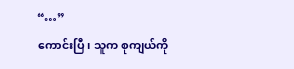“…”
ကောင်းပြီ၊ သူက စုကျယ်ကို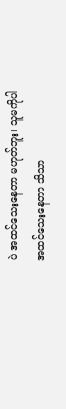ပဲ အထင်သေးနေတာ မဟုတ်ဘူး၊ သူမကိုပါ အထင်သေးနေတာ သိသာ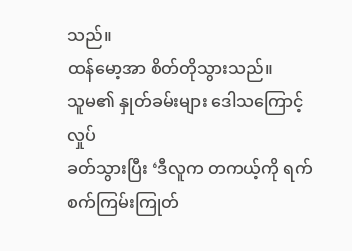သည်။
ထန်မော့အာ စိတ်တိုသွားသည်။
သူမ၏ နှုတ်ခမ်းများ ဒေါသကြောင့် လှုပ်
ခတ်သွားပြီး ‘ဒီလူက တကယ့်ကို ရက်စက်ကြမ်းကြုတ်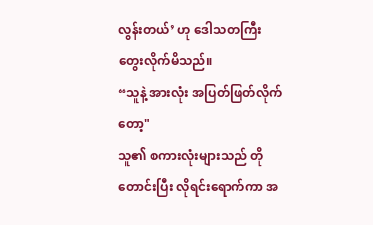လွန်းတယ်’ ဟု ဒေါသတကြီး တွေးလိုက်မိသည်။
“သူနဲ့ အားလုံး အပြတ်ဖြတ်လိုက်တော့"
သူ၏ စကားလုံးများသည် တိုတောင်းပြီး လိုရင်းရောက်ကာ အ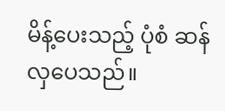မိန့်ပေးသည့် ပုံစံ ဆန်လှပေသည်။